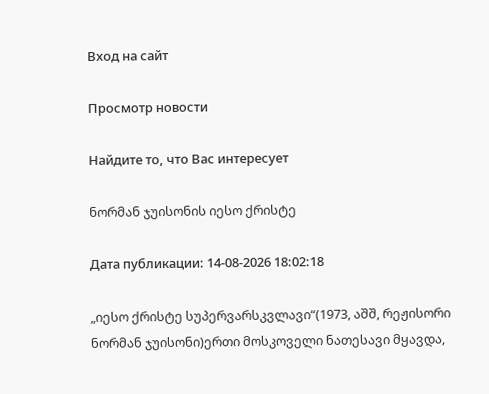Вход на сайт

Просмотр новости

Найдите то, что Вас интересует

ნორმან ჯუისონის იესო ქრისტე

Дата публикации: 14-08-2026 18:02:18

„იესო ქრისტე სუპერვარსკვლავი“(1973, აშშ, რეჟისორი ნორმან ჯუისონი)ერთი მოსკოველი ნათესავი მყავდა,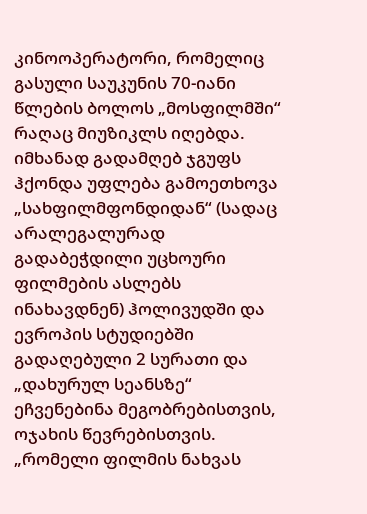კინოოპერატორი, რომელიც გასული საუკუნის 70-იანი წლების ბოლოს „მოსფილმში“ რაღაც მიუზიკლს იღებდა. იმხანად გადამღებ ჯგუფს ჰქონდა უფლება გამოეთხოვა „სახფილმფონდიდან“ (სადაც არალეგალურად გადაბეჭდილი უცხოური ფილმების ასლებს ინახავდნენ) ჰოლივუდში და ევროპის სტუდიებში გადაღებული 2 სურათი და „დახურულ სეანსზე“ ეჩვენებინა მეგობრებისთვის, ოჯახის წევრებისთვის.
„რომელი ფილმის ნახვას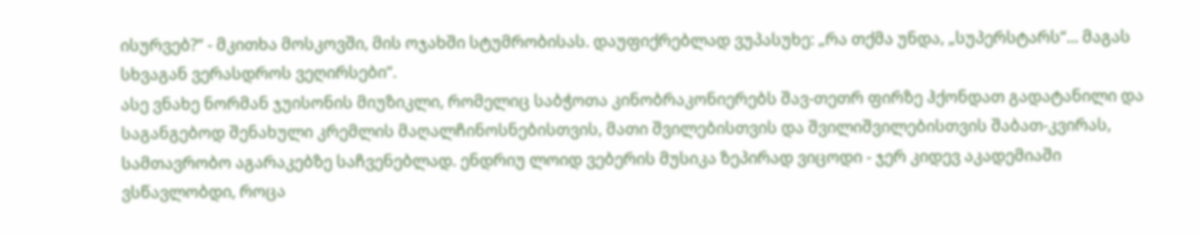ისურვებ?“ - მკითხა მოსკოვში, მის ოჯახში სტუმრობისას. დაუფიქრებლად ვუპასუხე: „რა თქმა უნდა, „სუპერსტარს“... მაგას სხვაგან ვერასდროს ვეღირსები“.
ასე ვნახე ნორმან ჯუისონის მიუზიკლი, რომელიც საბჭოთა კინობრაკონიერებს შავ-თეთრ ფირზე ჰქონდათ გადატანილი და საგანგებოდ შენახული კრემლის მაღალჩინოსნებისთვის, მათი შვილებისთვის და შვილიშვილებისთვის შაბათ-კვირას, სამთავრობო აგარაკებზე საჩვენებლად. ენდრიუ ლოიდ ვებერის მუსიკა ზეპირად ვიცოდი - ჯერ კიდევ აკადემიაში ვსწავლობდი, როცა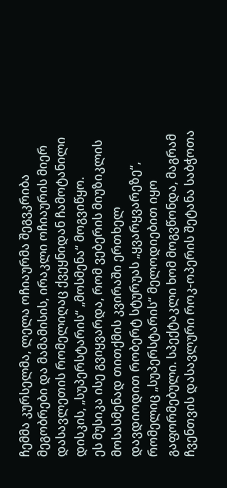ჩემმა კურსელმა, ლელა ოჩიაურმა შეგვკრიბა მეგობრები და მამამისის, ირაკლი ოჩიაურის მიერ დასავლეთის რომელიღაც ქვეყნიდან ჩამოტანილი დისკის, „სუპერსტარის“ „მოსმენა“ მოგვიწყო.
ეს მუსიკა ისე გვიყვარდა, რომ ვებერის მიუზიკლის მოსასმენად თითქმის კვირაში ერთხელ დავდიოდით რობერტ სტურუას „ყვარყვარეზე“, რომელიც „სუპერსტარის“ მელოდიებით იყო გაფორმებული. სპექტაკლი ხომ მოგვწონდა, მაგრამ ჩვენთვის დასავლური როკ-ოპერის შეტანა საბჭოთა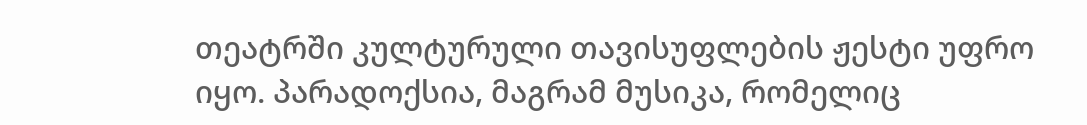თეატრში კულტურული თავისუფლების ჟესტი უფრო იყო. პარადოქსია, მაგრამ მუსიკა, რომელიც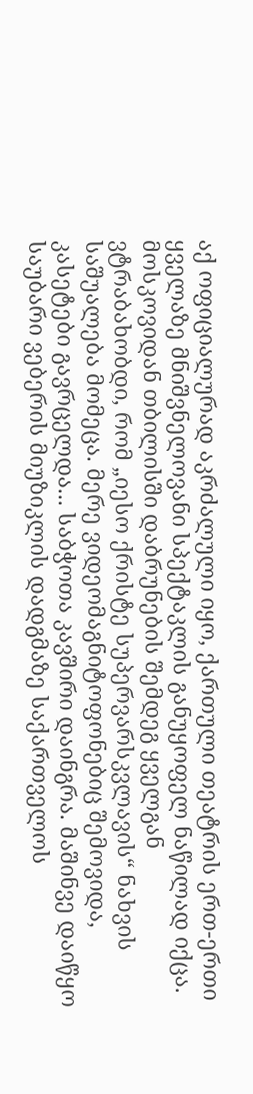აქ ოფიციალურად აკრძალული იყო, ქართული თეატრის ერთ-ერთი ყველაზე მნიშვნელოვანი სპექტაკლის განუყოფელ ნაწილად იქცა.
მოსკოვიდან თბილისში დაბრუნების შემდეგ ყველგან ვტრაბახობდი, რომ „იესო ქრისტე სუპერვარსკვლავის“ ნახვის საშუალება მომეცა. მერე ვიდეომაგნიტოფონებიც შემოვიდა, კასეტები გავრცელდა... საბჭოთა კავშირი დაინგრა. მაშინვე დაიწყო საუბარი ვებერის მიუზიკლის დადგმაზე საქართველოს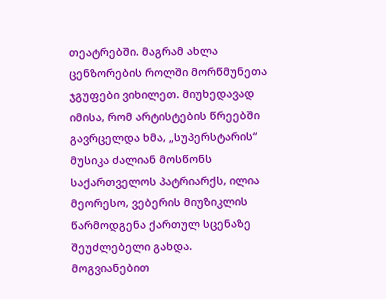თეატრებში. მაგრამ ახლა ცენზორების როლში მორწმუნეთა ჯგუფები ვიხილეთ. მიუხედავად იმისა, რომ არტისტების წრეებში გავრცელდა ხმა, „სუპერსტარის“ მუსიკა ძალიან მოსწონს საქართველოს პატრიარქს, ილია მეორესო, ვებერის მიუზიკლის წარმოდგენა ქართულ სცენაზე შეუძლებელი გახდა. მოგვიანებით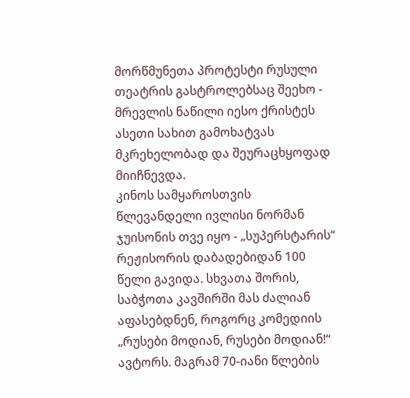მორწმუნეთა პროტესტი რუსული თეატრის გასტროლებსაც შეეხო - მრევლის ნაწილი იესო ქრისტეს ასეთი სახით გამოხატვას მკრეხელობად და შეურაცხყოფად მიიჩნევდა.
კინოს სამყაროსთვის წლევანდელი ივლისი ნორმან ჯუისონის თვე იყო - „სუპერსტარის“ რეჟისორის დაბადებიდან 100 წელი გავიდა. სხვათა შორის, საბჭოთა კავშირში მას ძალიან აფასებდნენ, როგორც კომედიის „რუსები მოდიან, რუსები მოდიან!“ ავტორს. მაგრამ 70-იანი წლების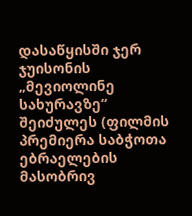დასაწყისში ჯერ ჯუისონის „მევიოლინე სახურავზე“ შეიძულეს (ფილმის პრემიერა საბჭოთა ებრაელების მასობრივ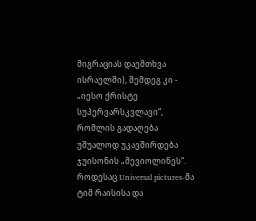მიგრაციას დაემთხვა ისრაელში), შემდეგ კი - „იესო ქრისტე სუპერვარსკვლავი“, რომლის გადაღება უშუალოდ უკავშირდება ჯუისონის „მევიოლინეს“.
როდესაც Universal pictures-მა ტიმ რაისისა და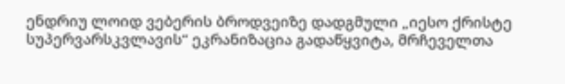ენდრიუ ლოიდ ვებერის ბროდვეიზე დადგმული „იესო ქრისტე სუპერვარსკვლავის“ ეკრანიზაცია გადაწყვიტა, მრჩეველთა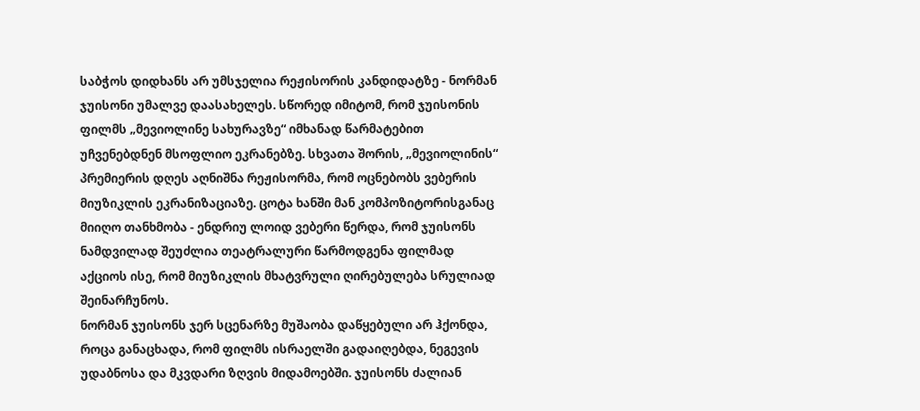საბჭოს დიდხანს არ უმსჯელია რეჟისორის კანდიდატზე - ნორმან ჯუისონი უმალვე დაასახელეს. სწორედ იმიტომ, რომ ჯუისონის ფილმს „მევიოლინე სახურავზე“ იმხანად წარმატებით უჩვენებდნენ მსოფლიო ეკრანებზე. სხვათა შორის, „მევიოლინის“ პრემიერის დღეს აღნიშნა რეჟისორმა, რომ ოცნებობს ვებერის მიუზიკლის ეკრანიზაციაზე. ცოტა ხანში მან კომპოზიტორისგანაც მიიღო თანხმობა - ენდრიუ ლოიდ ვებერი წერდა, რომ ჯუისონს ნამდვილად შეუძლია თეატრალური წარმოდგენა ფილმად აქციოს ისე, რომ მიუზიკლის მხატვრული ღირებულება სრულიად შეინარჩუნოს.
ნორმან ჯუისონს ჯერ სცენარზე მუშაობა დაწყებული არ ჰქონდა, როცა განაცხადა, რომ ფილმს ისრაელში გადაიღებდა, ნეგევის უდაბნოსა და მკვდარი ზღვის მიდამოებში. ჯუისონს ძალიან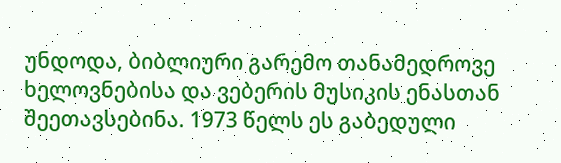უნდოდა, ბიბლიური გარემო თანამედროვე ხელოვნებისა და ვებერის მუსიკის ენასთან შეეთავსებინა. 1973 წელს ეს გაბედული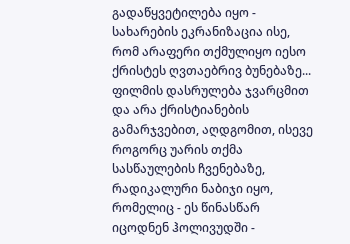გადაწყვეტილება იყო - სახარების ეკრანიზაცია ისე, რომ არაფერი თქმულიყო იესო ქრისტეს ღვთაებრივ ბუნებაზე... ფილმის დასრულება ჯვარცმით და არა ქრისტიანების გამარჯვებით, აღდგომით, ისევე როგორც უარის თქმა სასწაულების ჩვენებაზე, რადიკალური ნაბიჯი იყო, რომელიც - ეს წინასწარ იცოდნენ ჰოლივუდში -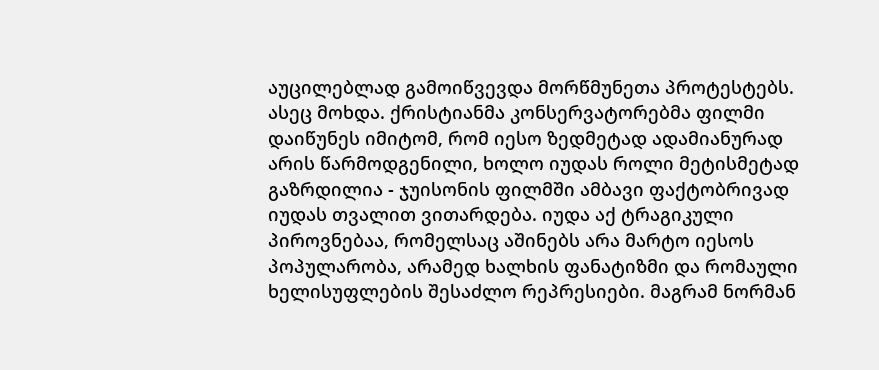აუცილებლად გამოიწვევდა მორწმუნეთა პროტესტებს.
ასეც მოხდა. ქრისტიანმა კონსერვატორებმა ფილმი დაიწუნეს იმიტომ, რომ იესო ზედმეტად ადამიანურად არის წარმოდგენილი, ხოლო იუდას როლი მეტისმეტად გაზრდილია - ჯუისონის ფილმში ამბავი ფაქტობრივად იუდას თვალით ვითარდება. იუდა აქ ტრაგიკული პიროვნებაა, რომელსაც აშინებს არა მარტო იესოს პოპულარობა, არამედ ხალხის ფანატიზმი და რომაული ხელისუფლების შესაძლო რეპრესიები. მაგრამ ნორმან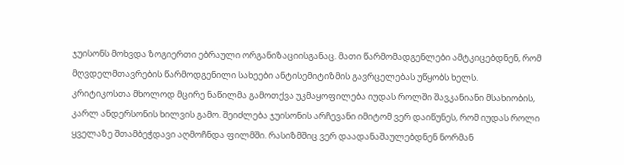ჯუისონს მოხვდა ზოგიერთი ებრაული ორგანიზაციისგანაც. მათი წარმომადგენლები ამტკიცებდნენ, რომ მღვდელმთავრების წარმოდგენილი სახეები ანტისემიტიზმის გავრცელებას უწყობს ხელს.
კრიტიკოსთა მხოლოდ მცირე ნაწილმა გამოთქვა უკმაყოფილება იუდას როლში შავკანიანი მსახიობის, კარლ ანდერსონის ხილვის გამო. შეიძლება ჯუისონის არჩევანი იმიტომ ვერ დაიწუნეს, რომ იუდას როლი ყველაზე შთამბეჭდავი აღმოჩნდა ფილმში. რასიზმშიც ვერ დაადანაშაულებდნენ ნორმან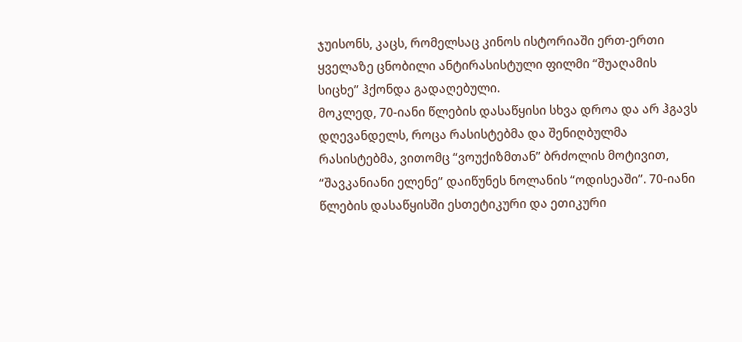ჯუისონს, კაცს, რომელსაც კინოს ისტორიაში ერთ-ერთი ყველაზე ცნობილი ანტირასისტული ფილმი “შუაღამის სიცხე” ჰქონდა გადაღებული.
მოკლედ, 70-იანი წლების დასაწყისი სხვა დროა და არ ჰგავს დღევანდელს, როცა რასისტებმა და შენიღბულმა რასისტებმა, ვითომც “ვოუქიზმთან” ბრძოლის მოტივით, “შავკანიანი ელენე” დაიწუნეს ნოლანის “ოდისეაში”. 70-იანი წლების დასაწყისში ესთეტიკური და ეთიკური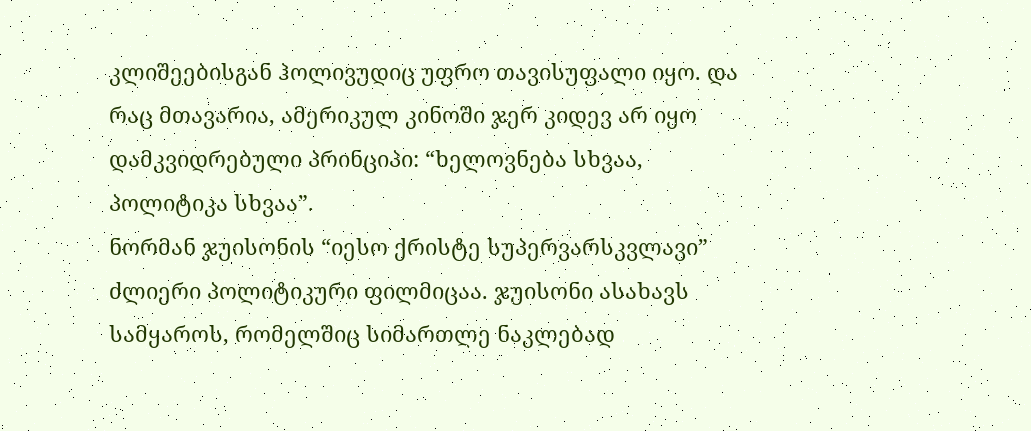კლიშეებისგან ჰოლივუდიც უფრო თავისუფალი იყო. და რაც მთავარია, ამერიკულ კინოში ჯერ კიდევ არ იყო დამკვიდრებული პრინციპი: “ხელოვნება სხვაა, პოლიტიკა სხვაა”.
ნორმან ჯუისონის “იესო ქრისტე სუპერვარსკვლავი” ძლიერი პოლიტიკური ფილმიცაა. ჯუისონი ასახავს სამყაროს, რომელშიც სიმართლე ნაკლებად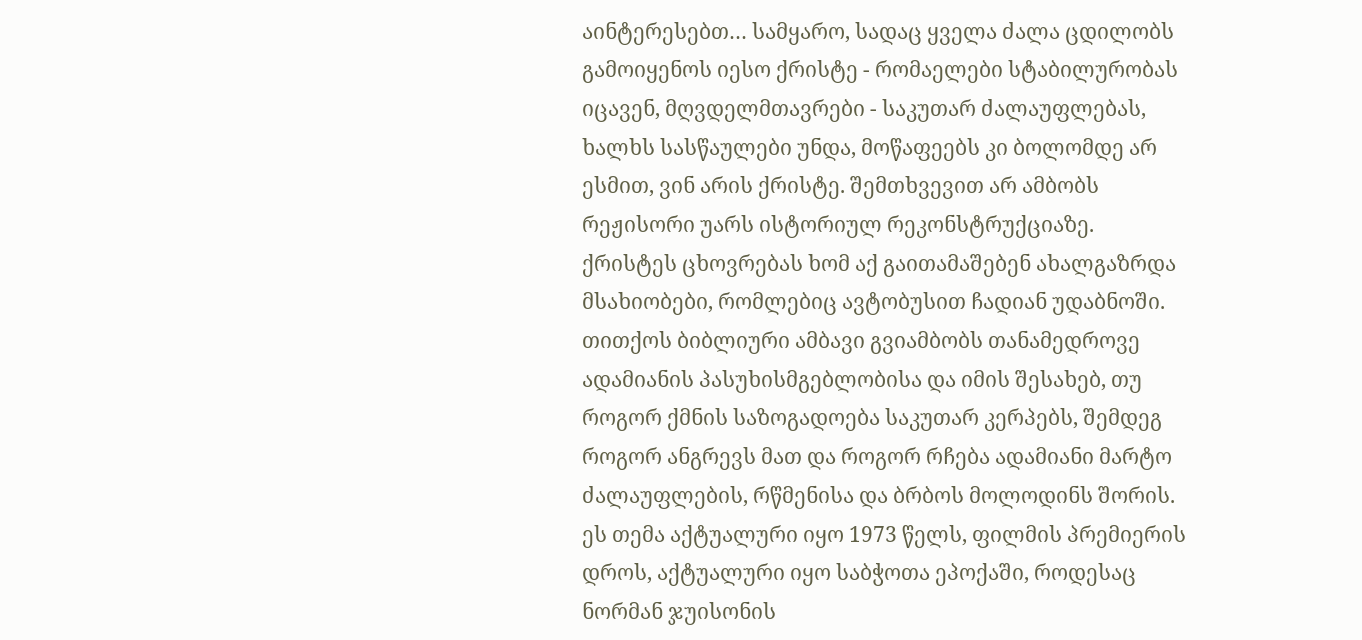აინტერესებთ… სამყარო, სადაც ყველა ძალა ცდილობს გამოიყენოს იესო ქრისტე - რომაელები სტაბილურობას იცავენ, მღვდელმთავრები - საკუთარ ძალაუფლებას, ხალხს სასწაულები უნდა, მოწაფეებს კი ბოლომდე არ ესმით, ვინ არის ქრისტე. შემთხვევით არ ამბობს რეჟისორი უარს ისტორიულ რეკონსტრუქციაზე. ქრისტეს ცხოვრებას ხომ აქ გაითამაშებენ ახალგაზრდა მსახიობები, რომლებიც ავტობუსით ჩადიან უდაბნოში. თითქოს ბიბლიური ამბავი გვიამბობს თანამედროვე ადამიანის პასუხისმგებლობისა და იმის შესახებ, თუ როგორ ქმნის საზოგადოება საკუთარ კერპებს, შემდეგ როგორ ანგრევს მათ და როგორ რჩება ადამიანი მარტო ძალაუფლების, რწმენისა და ბრბოს მოლოდინს შორის. ეს თემა აქტუალური იყო 1973 წელს, ფილმის პრემიერის დროს, აქტუალური იყო საბჭოთა ეპოქაში, როდესაც ნორმან ჯუისონის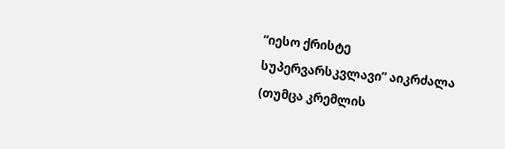“იესო ქრისტე სუპერვარსკვლავი” აიკრძალა (თუმცა კრემლის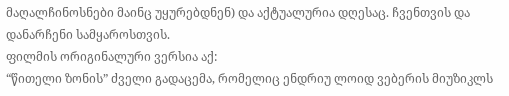მაღალჩინოსნები მაინც უყურებდნენ) და აქტუალურია დღესაც. ჩვენთვის და დანარჩენი სამყაროსთვის.
ფილმის ორიგინალური ვერსია აქ:
“წითელი ზონის” ძველი გადაცემა, რომელიც ენდრიუ ლოიდ ვებერის მიუზიკლს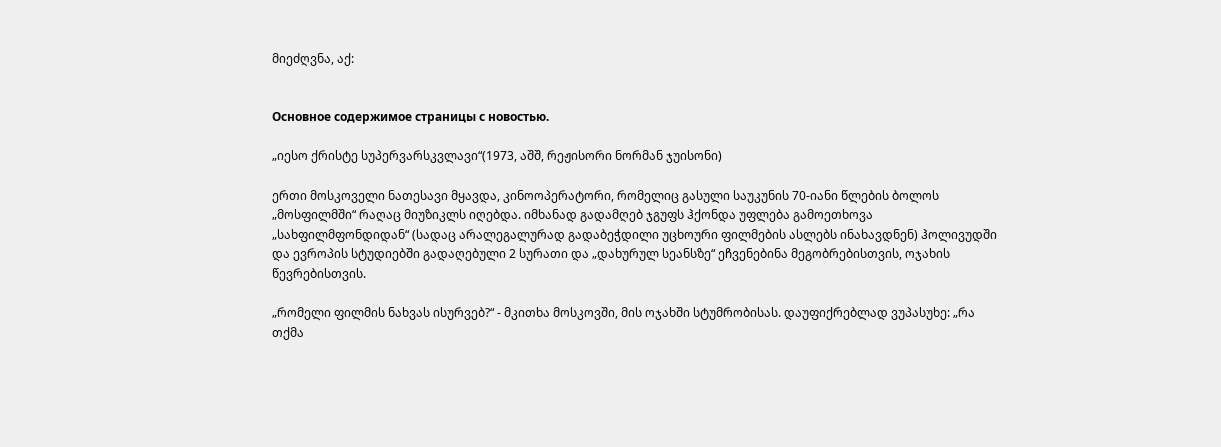მიეძღვნა, აქ:


Основное содержимое страницы с новостью.

„იესო ქრისტე სუპერვარსკვლავი“(1973, აშშ, რეჟისორი ნორმან ჯუისონი)

ერთი მოსკოველი ნათესავი მყავდა, კინოოპერატორი, რომელიც გასული საუკუნის 70-იანი წლების ბოლოს „მოსფილმში“ რაღაც მიუზიკლს იღებდა. იმხანად გადამღებ ჯგუფს ჰქონდა უფლება გამოეთხოვა „სახფილმფონდიდან“ (სადაც არალეგალურად გადაბეჭდილი უცხოური ფილმების ასლებს ინახავდნენ) ჰოლივუდში და ევროპის სტუდიებში გადაღებული 2 სურათი და „დახურულ სეანსზე“ ეჩვენებინა მეგობრებისთვის, ოჯახის წევრებისთვის.

„რომელი ფილმის ნახვას ისურვებ?“ - მკითხა მოსკოვში, მის ოჯახში სტუმრობისას. დაუფიქრებლად ვუპასუხე: „რა თქმა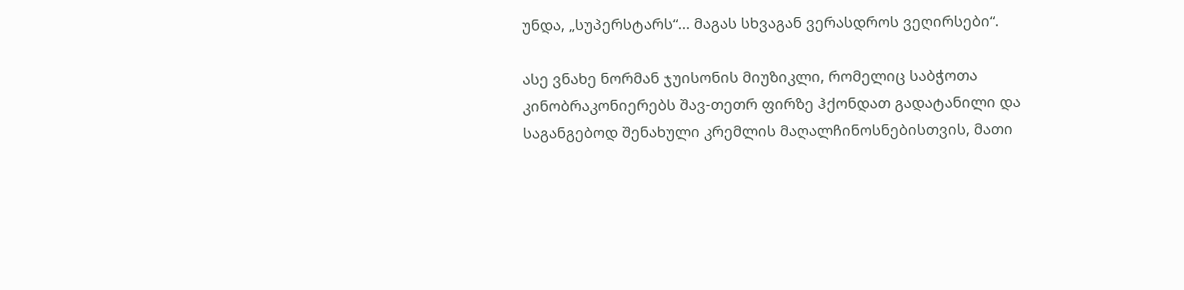უნდა, „სუპერსტარს“... მაგას სხვაგან ვერასდროს ვეღირსები“.

ასე ვნახე ნორმან ჯუისონის მიუზიკლი, რომელიც საბჭოთა კინობრაკონიერებს შავ-თეთრ ფირზე ჰქონდათ გადატანილი და საგანგებოდ შენახული კრემლის მაღალჩინოსნებისთვის, მათი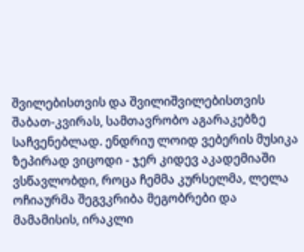შვილებისთვის და შვილიშვილებისთვის შაბათ-კვირას, სამთავრობო აგარაკებზე საჩვენებლად. ენდრიუ ლოიდ ვებერის მუსიკა ზეპირად ვიცოდი - ჯერ კიდევ აკადემიაში ვსწავლობდი, როცა ჩემმა კურსელმა, ლელა ოჩიაურმა შეგვკრიბა მეგობრები და მამამისის, ირაკლი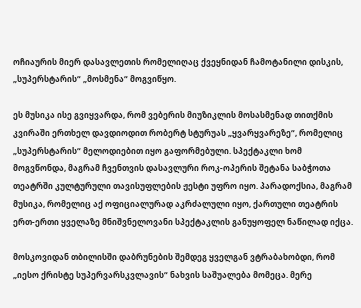ოჩიაურის მიერ დასავლეთის რომელიღაც ქვეყნიდან ჩამოტანილი დისკის, „სუპერსტარის“ „მოსმენა“ მოგვიწყო.

ეს მუსიკა ისე გვიყვარდა, რომ ვებერის მიუზიკლის მოსასმენად თითქმის კვირაში ერთხელ დავდიოდით რობერტ სტურუას „ყვარყვარეზე“, რომელიც „სუპერსტარის“ მელოდიებით იყო გაფორმებული. სპექტაკლი ხომ მოგვწონდა, მაგრამ ჩვენთვის დასავლური როკ-ოპერის შეტანა საბჭოთა თეატრში კულტურული თავისუფლების ჟესტი უფრო იყო. პარადოქსია, მაგრამ მუსიკა, რომელიც აქ ოფიციალურად აკრძალული იყო, ქართული თეატრის ერთ-ერთი ყველაზე მნიშვნელოვანი სპექტაკლის განუყოფელ ნაწილად იქცა.

მოსკოვიდან თბილისში დაბრუნების შემდეგ ყველგან ვტრაბახობდი, რომ „იესო ქრისტე სუპერვარსკვლავის“ ნახვის საშუალება მომეცა. მერე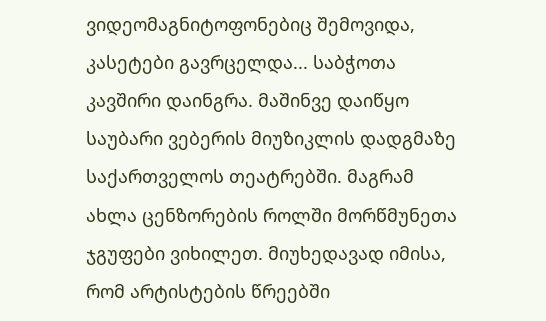ვიდეომაგნიტოფონებიც შემოვიდა, კასეტები გავრცელდა... საბჭოთა კავშირი დაინგრა. მაშინვე დაიწყო საუბარი ვებერის მიუზიკლის დადგმაზე საქართველოს თეატრებში. მაგრამ ახლა ცენზორების როლში მორწმუნეთა ჯგუფები ვიხილეთ. მიუხედავად იმისა, რომ არტისტების წრეებში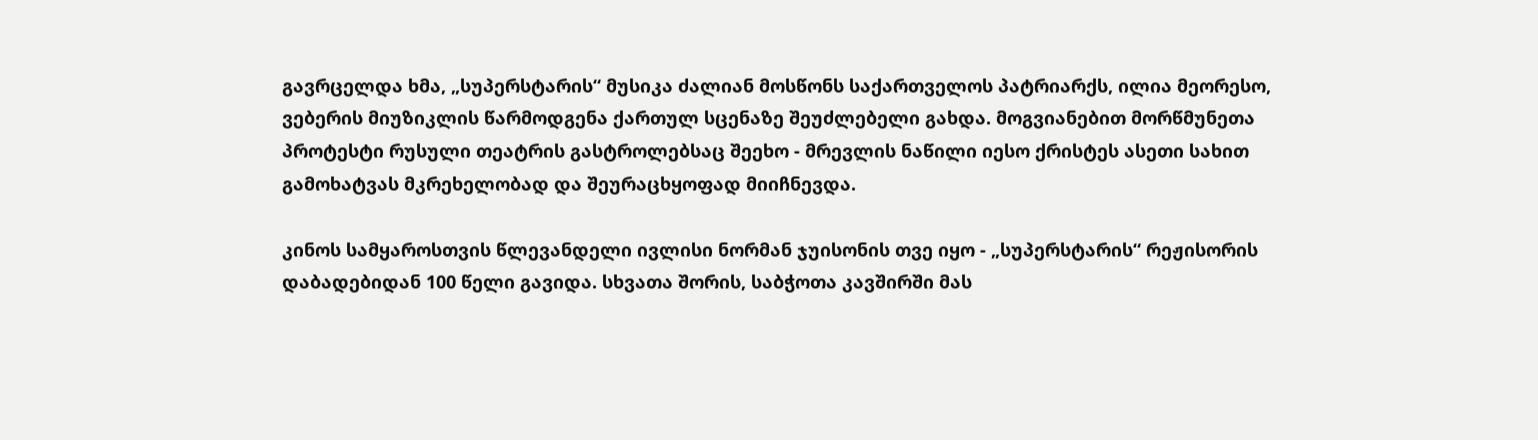გავრცელდა ხმა, „სუპერსტარის“ მუსიკა ძალიან მოსწონს საქართველოს პატრიარქს, ილია მეორესო, ვებერის მიუზიკლის წარმოდგენა ქართულ სცენაზე შეუძლებელი გახდა. მოგვიანებით მორწმუნეთა პროტესტი რუსული თეატრის გასტროლებსაც შეეხო - მრევლის ნაწილი იესო ქრისტეს ასეთი სახით გამოხატვას მკრეხელობად და შეურაცხყოფად მიიჩნევდა.

კინოს სამყაროსთვის წლევანდელი ივლისი ნორმან ჯუისონის თვე იყო - „სუპერსტარის“ რეჟისორის დაბადებიდან 100 წელი გავიდა. სხვათა შორის, საბჭოთა კავშირში მას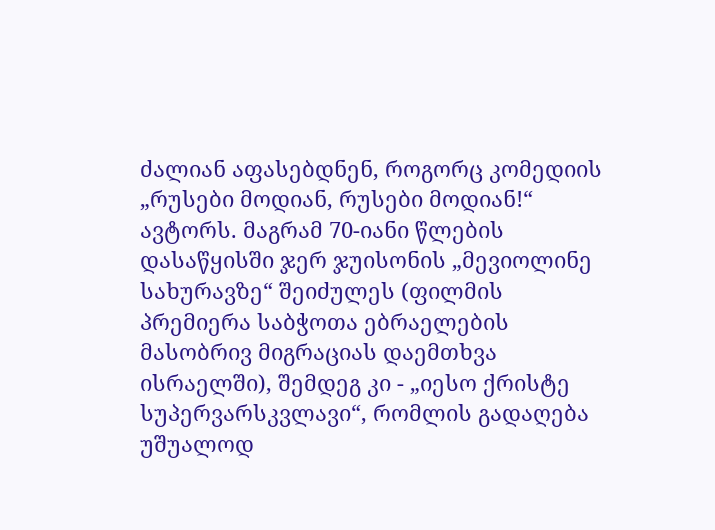ძალიან აფასებდნენ, როგორც კომედიის „რუსები მოდიან, რუსები მოდიან!“ ავტორს. მაგრამ 70-იანი წლების დასაწყისში ჯერ ჯუისონის „მევიოლინე სახურავზე“ შეიძულეს (ფილმის პრემიერა საბჭოთა ებრაელების მასობრივ მიგრაციას დაემთხვა ისრაელში), შემდეგ კი - „იესო ქრისტე სუპერვარსკვლავი“, რომლის გადაღება უშუალოდ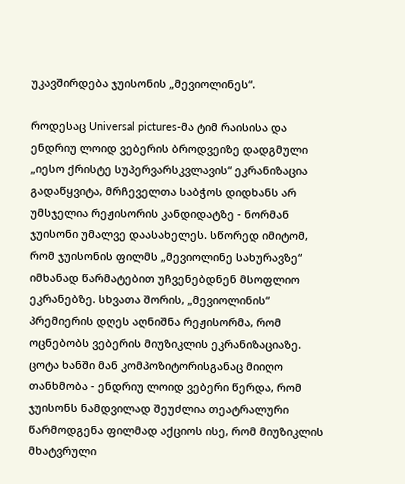უკავშირდება ჯუისონის „მევიოლინეს“.

როდესაც Universal pictures-მა ტიმ რაისისა და ენდრიუ ლოიდ ვებერის ბროდვეიზე დადგმული „იესო ქრისტე სუპერვარსკვლავის“ ეკრანიზაცია გადაწყვიტა, მრჩეველთა საბჭოს დიდხანს არ უმსჯელია რეჟისორის კანდიდატზე - ნორმან ჯუისონი უმალვე დაასახელეს. სწორედ იმიტომ, რომ ჯუისონის ფილმს „მევიოლინე სახურავზე“ იმხანად წარმატებით უჩვენებდნენ მსოფლიო ეკრანებზე. სხვათა შორის, „მევიოლინის“ პრემიერის დღეს აღნიშნა რეჟისორმა, რომ ოცნებობს ვებერის მიუზიკლის ეკრანიზაციაზე. ცოტა ხანში მან კომპოზიტორისგანაც მიიღო თანხმობა - ენდრიუ ლოიდ ვებერი წერდა, რომ ჯუისონს ნამდვილად შეუძლია თეატრალური წარმოდგენა ფილმად აქციოს ისე, რომ მიუზიკლის მხატვრული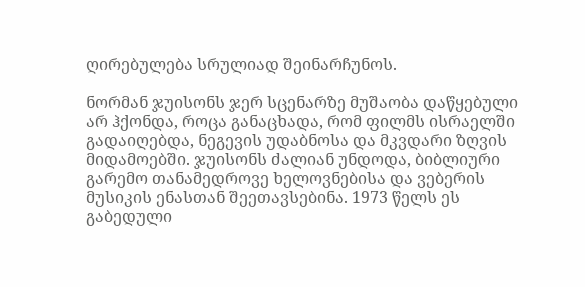ღირებულება სრულიად შეინარჩუნოს.

ნორმან ჯუისონს ჯერ სცენარზე მუშაობა დაწყებული არ ჰქონდა, როცა განაცხადა, რომ ფილმს ისრაელში გადაიღებდა, ნეგევის უდაბნოსა და მკვდარი ზღვის მიდამოებში. ჯუისონს ძალიან უნდოდა, ბიბლიური გარემო თანამედროვე ხელოვნებისა და ვებერის მუსიკის ენასთან შეეთავსებინა. 1973 წელს ეს გაბედული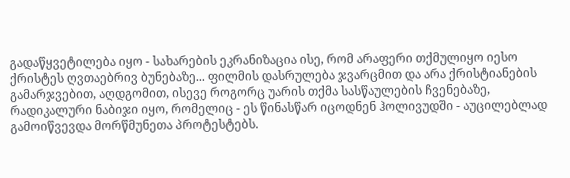გადაწყვეტილება იყო - სახარების ეკრანიზაცია ისე, რომ არაფერი თქმულიყო იესო ქრისტეს ღვთაებრივ ბუნებაზე... ფილმის დასრულება ჯვარცმით და არა ქრისტიანების გამარჯვებით, აღდგომით, ისევე როგორც უარის თქმა სასწაულების ჩვენებაზე, რადიკალური ნაბიჯი იყო, რომელიც - ეს წინასწარ იცოდნენ ჰოლივუდში - აუცილებლად გამოიწვევდა მორწმუნეთა პროტესტებს.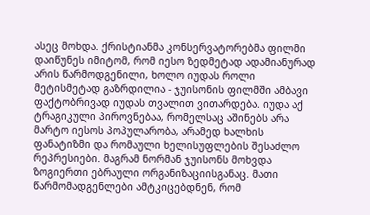ასეც მოხდა. ქრისტიანმა კონსერვატორებმა ფილმი დაიწუნეს იმიტომ, რომ იესო ზედმეტად ადამიანურად არის წარმოდგენილი, ხოლო იუდას როლი მეტისმეტად გაზრდილია - ჯუისონის ფილმში ამბავი ფაქტობრივად იუდას თვალით ვითარდება. იუდა აქ ტრაგიკული პიროვნებაა, რომელსაც აშინებს არა მარტო იესოს პოპულარობა, არამედ ხალხის ფანატიზმი და რომაული ხელისუფლების შესაძლო რეპრესიები. მაგრამ ნორმან ჯუისონს მოხვდა ზოგიერთი ებრაული ორგანიზაციისგანაც. მათი წარმომადგენლები ამტკიცებდნენ, რომ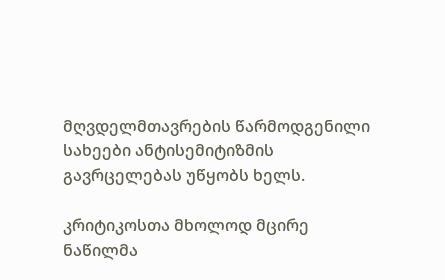მღვდელმთავრების წარმოდგენილი სახეები ანტისემიტიზმის გავრცელებას უწყობს ხელს.

კრიტიკოსთა მხოლოდ მცირე ნაწილმა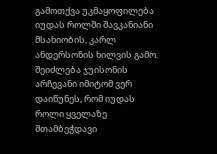გამოთქვა უკმაყოფილება იუდას როლში შავკანიანი მსახიობის, კარლ ანდერსონის ხილვის გამო. შეიძლება ჯუისონის არჩევანი იმიტომ ვერ დაიწუნეს, რომ იუდას როლი ყველაზე შთამბეჭდავი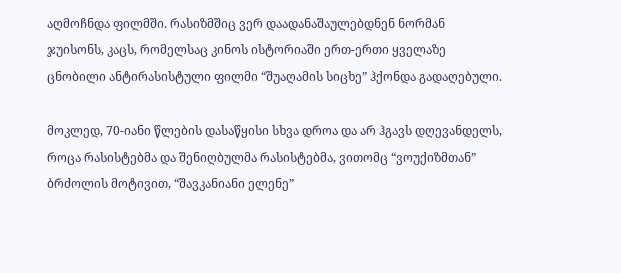აღმოჩნდა ფილმში. რასიზმშიც ვერ დაადანაშაულებდნენ ნორმან ჯუისონს, კაცს, რომელსაც კინოს ისტორიაში ერთ-ერთი ყველაზე ცნობილი ანტირასისტული ფილმი “შუაღამის სიცხე” ჰქონდა გადაღებული.

მოკლედ, 70-იანი წლების დასაწყისი სხვა დროა და არ ჰგავს დღევანდელს, როცა რასისტებმა და შენიღბულმა რასისტებმა, ვითომც “ვოუქიზმთან” ბრძოლის მოტივით, “შავკანიანი ელენე”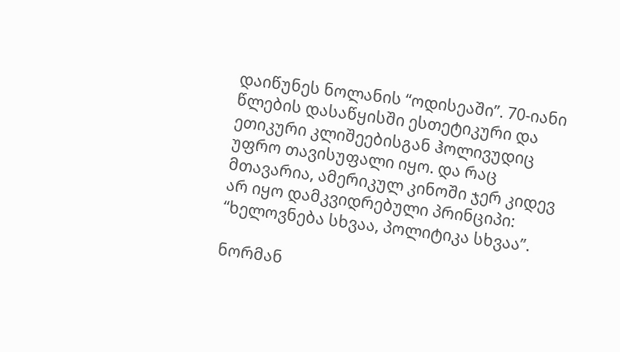დაიწუნეს ნოლანის “ოდისეაში”. 70-იანი წლების დასაწყისში ესთეტიკური და ეთიკური კლიშეებისგან ჰოლივუდიც უფრო თავისუფალი იყო. და რაც მთავარია, ამერიკულ კინოში ჯერ კიდევ არ იყო დამკვიდრებული პრინციპი: “ხელოვნება სხვაა, პოლიტიკა სხვაა”.

ნორმან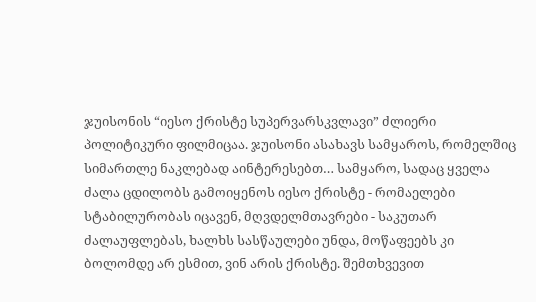ჯუისონის “იესო ქრისტე სუპერვარსკვლავი” ძლიერი პოლიტიკური ფილმიცაა. ჯუისონი ასახავს სამყაროს, რომელშიც სიმართლე ნაკლებად აინტერესებთ… სამყარო, სადაც ყველა ძალა ცდილობს გამოიყენოს იესო ქრისტე - რომაელები სტაბილურობას იცავენ, მღვდელმთავრები - საკუთარ ძალაუფლებას, ხალხს სასწაულები უნდა, მოწაფეებს კი ბოლომდე არ ესმით, ვინ არის ქრისტე. შემთხვევით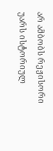არ ამბობს რეჟისორი უარს ისტორიულ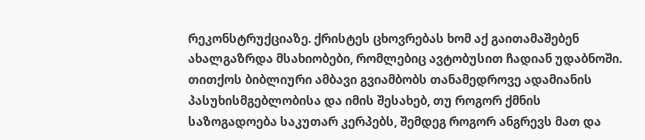რეკონსტრუქციაზე. ქრისტეს ცხოვრებას ხომ აქ გაითამაშებენ ახალგაზრდა მსახიობები, რომლებიც ავტობუსით ჩადიან უდაბნოში. თითქოს ბიბლიური ამბავი გვიამბობს თანამედროვე ადამიანის პასუხისმგებლობისა და იმის შესახებ, თუ როგორ ქმნის საზოგადოება საკუთარ კერპებს, შემდეგ როგორ ანგრევს მათ და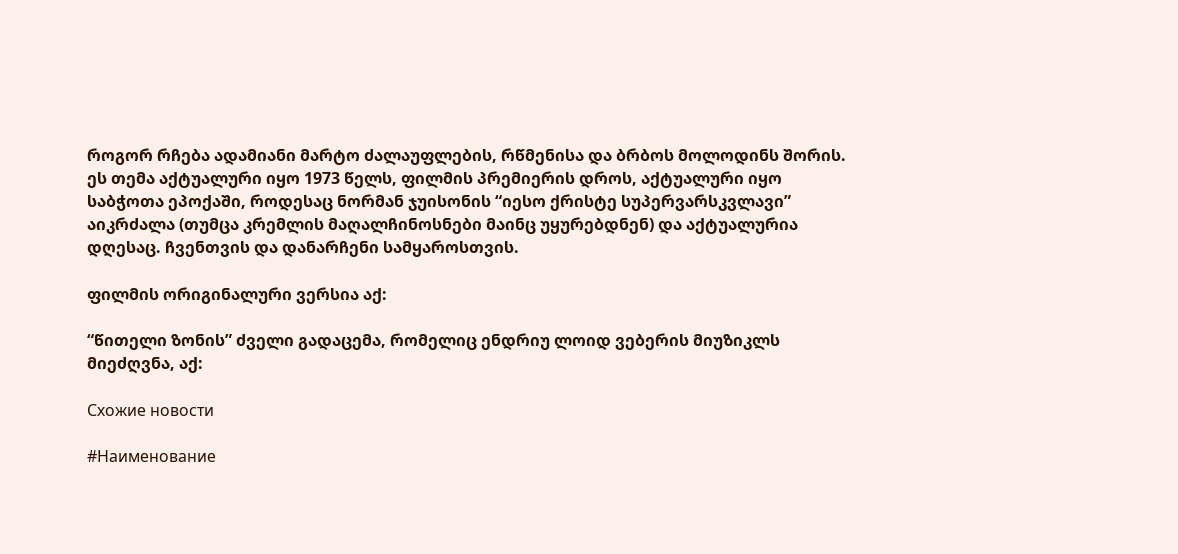როგორ რჩება ადამიანი მარტო ძალაუფლების, რწმენისა და ბრბოს მოლოდინს შორის. ეს თემა აქტუალური იყო 1973 წელს, ფილმის პრემიერის დროს, აქტუალური იყო საბჭოთა ეპოქაში, როდესაც ნორმან ჯუისონის “იესო ქრისტე სუპერვარსკვლავი” აიკრძალა (თუმცა კრემლის მაღალჩინოსნები მაინც უყურებდნენ) და აქტუალურია დღესაც. ჩვენთვის და დანარჩენი სამყაროსთვის.

ფილმის ორიგინალური ვერსია აქ:

“წითელი ზონის” ძველი გადაცემა, რომელიც ენდრიუ ლოიდ ვებერის მიუზიკლს მიეძღვნა, აქ:

Схожие новости

#Наименование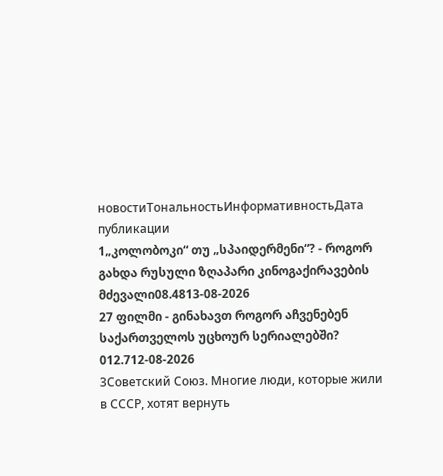новостиТональностьИнформативностьДата публикации
1„კოლობოკი“ თუ „სპაიდერმენი“? - როგორ გახდა რუსული ზღაპარი კინოგაქირავების მძევალი08.4813-08-2026
27 ფილმი - გინახავთ როგორ აჩვენებენ საქართველოს უცხოურ სერიალებში? 012.712-08-2026
3Советский Союз. Многие люди, которые жили в СССР, хотят вернуть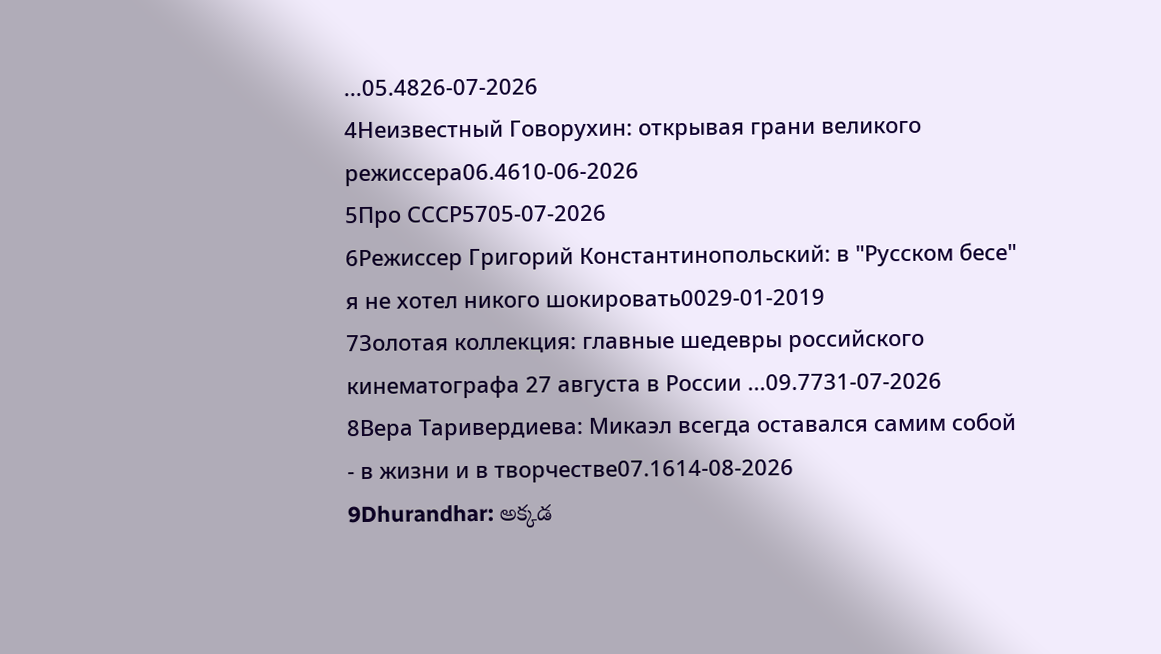...05.4826-07-2026
4Неизвестный Говорухин: открывая грани великого режиссера06.4610-06-2026
5Про СССР5705-07-2026
6Режиссер Григорий Константинопольский: в "Русском бесе" я не хотел никого шокировать0029-01-2019
7Золотая коллекция: главные шедевры российского кинематографа 27 августа в России ...09.7731-07-2026
8Вера Таривердиева: Микаэл всегда оставался самим собой - в жизни и в творчестве07.1614-08-2026
9Dhurandhar: అక్కడ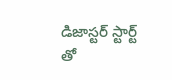డిజాస్టర్ స్టార్ట్ తో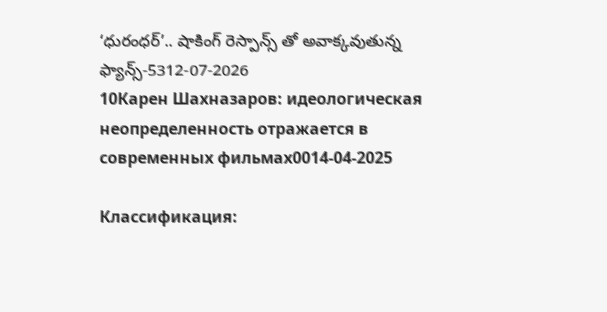‘ధురంధర్’.. షాకింగ్ రెస్పాన్స్ తో అవాక్కవుతున్న ఫ్యాన్స్-5312-07-2026
10Карен Шахназаров: идеологическая неопределенность отражается в современных фильмах0014-04-2025

Классификация: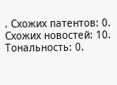. Схожих патентов: 0. Схожих новостей: 10. Тональность: 0.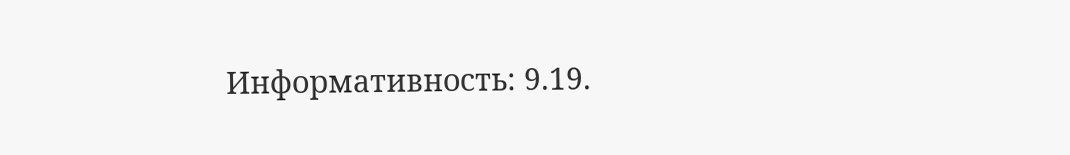Информативность: 9.19.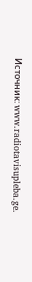Источник: www.radiotavisupleba.ge.